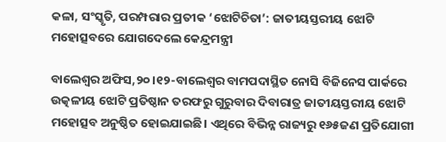କଳା, ସଂସ୍କୃତି, ପରମ୍ପରାର ପ୍ରତୀକ ‘ଝୋଟିଚିତା’: ଜାତୀୟସ୍ତରୀୟ ଝୋଟି ମହୋତ୍ସବରେ ଯୋଗଦେଲେ କେନ୍ଦ୍ରମନ୍ତ୍ରୀ

ବାଲେଶ୍ୱର ଅଫିସ,୨୦।୧୨-ବାଲେଶ୍ୱର ବାମପଦାସ୍ଥିତ ନୋସି ବିଜିନେସ ପାର୍କରେ ଉତ୍କଳୀୟ ଝୋଟି ପ୍ରତିଷ୍ଠାନ ତରଫରୁ ଗୁରୁବାର ଦିବାରାତ୍ର ଜାତୀୟସ୍ତରୀୟ ଝୋଟି ମହୋତ୍ସବ ଅନୁଷ୍ଠିତ ହୋଇଯାଇଛି। ଏଥିରେ ବିଭିନ୍ନ ରାଜ୍ୟରୁ ୧୬୫ଜଣ ପ୍ରତିଯୋଗୀ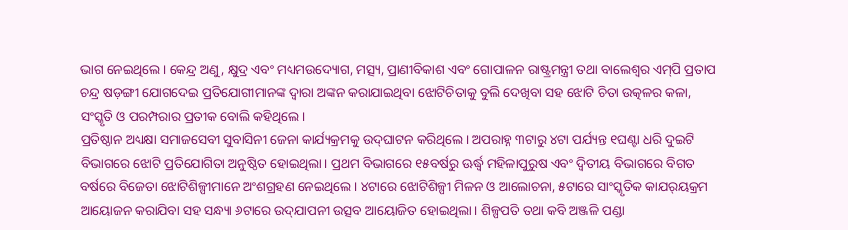ଭାଗ ନେଇଥିଲେ। କେନ୍ଦ୍ର ଅଣୁ, କ୍ଷୁଦ୍ର ଏବଂ ମଧ୍ୟମଉଦ୍ୟୋଗ, ମତ୍ସ୍ୟ, ପ୍ରାଣୀବିକାଶ ଏବଂ ଗୋପାଳନ ରାଷ୍ଟ୍ରମନ୍ତ୍ରୀ ତଥା ବାଲେଶ୍ୱର ଏମ୍‌ପି ପ୍ରତାପ ଚନ୍ଦ୍ର ଷଡ଼ଙ୍ଗୀ ଯୋଗଦେଇ ପ୍ରତିଯୋଗୀମାନଙ୍କ ଦ୍ୱାରା ଅଙ୍କନ କରାଯାଇଥିବା ଝୋଟିଚିତାକୁ ବୁଲି ଦେଖିବା ସହ ଝୋଟି ଚିତା ଉତ୍କଳର କଳା, ସଂସ୍କୃତି ଓ ପରମ୍ପରାର ପ୍ରତୀକ ବୋଲି କହିଥିଲେ।
ପ୍ରତିଷ୍ଠାନ ଅଧ୍ୟକ୍ଷା ସମାଜସେବୀ ସୁବାସିନୀ ଜେନା କାର୍ଯ୍ୟକ୍ରମକୁ ଉଦ୍‌ଘାଟନ କରିଥିଲେ। ଅପରାହ୍ନ ୩ଟାରୁ ୪ଟା ପର୍ଯ୍ୟନ୍ତ ୧ଘଣ୍ଟା ଧରି ଦୁଇଟି ବିଭାଗରେ ଝୋଟି ପ୍ରତିଯୋଗିତା ଅନୁଷ୍ଠିତ ହୋଇଥିଲା। ପ୍ରଥମ ବିଭାଗରେ ୧୫ବର୍ଷରୁ ଊର୍ଦ୍ଧ୍ୱ ମହିଳାପୁରୁଷ ଏବଂ ଦ୍ୱିତୀୟ ବିଭାଗରେ ବିଗତ ବର୍ଷରେ ବିଜେତା ଝୋଟିଶିଳ୍ପୀମାନେ ଅଂଶଗ୍ରହଣ ନେଇଥିଲେ। ୪ଟାରେ ଝୋଟିଶିଳ୍ପୀ ମିଳନ ଓ ଆଲୋଚନା, ୫ଟାରେ ସାଂସ୍କୃତିକ କାଯର୍‌ୟକ୍ରମ ଆୟୋଜନ କରାଯିବା ସହ ସନ୍ଧ୍ୟା ୬ଟାରେ ଉଦ୍‌ଯାପନୀ ଉତ୍ସବ ଆୟୋଜିତ ହୋଇଥିଲା। ଶିଳ୍ପପତି ତଥା କବି ଅଞ୍ଜଳି ପଣ୍ଡା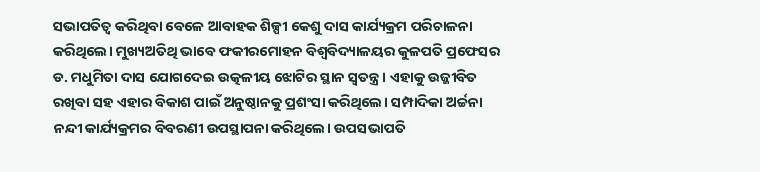ସଭାପତିତ୍ୱ କରିଥିବା ବେଳେ ଆବାହକ ଶିଳ୍ପୀ କେଶୁ ଦାସ କାର୍ଯ୍ୟକ୍ରମ ପରିଚାଳନା କରିଥିଲେ। ମୁଖ୍ୟଅତିଥି ଭାବେ ଫକୀରମୋହନ ବିଶ୍ୱବିଦ୍ୟାଳୟର କୁଳପତି ପ୍ରଫେସର ଡ. ମଧୁମିତା ଦାସ ଯୋଗଦେଇ ଉତ୍କଳୀୟ ଝୋଟିର ସ୍ଥାନ ସ୍ବତନ୍ତ୍ର। ଏହାକୁ ଉଜ୍ଜୀବିତ ରଖିବା ସହ ଏହାର ବିକାଶ ପାଇଁ ଅନୁଷ୍ଠାନକୁ ପ୍ରଶଂସା କରିଥିଲେ। ସମ୍ପାଦିକା ଅର୍ଚ୍ଚନା ନନ୍ଦୀ କାର୍ଯ୍ୟକ୍ରମର ବିବରଣୀ ଉପସ୍ଥାପନା କରିଥିଲେ। ଉପସଭାପତି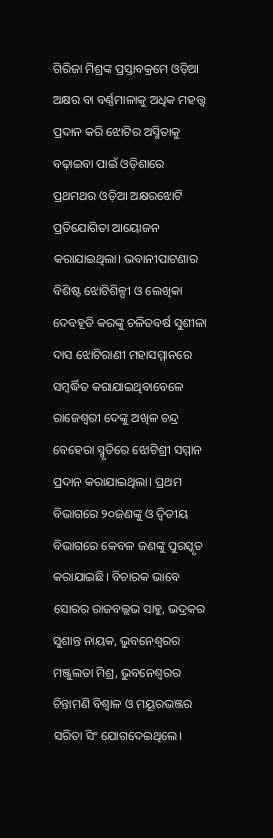ଗିରିଜା ମିଶ୍ରଙ୍କ ପ୍ରସ୍ତାବକ୍ରମେ ଓଡ଼ିଆ ଅକ୍ଷର ବା ବର୍ଣ୍ଣମାଳାକୁ ଅଧିକ ମହତ୍ତ୍ୱ ପ୍ରଦାନ କରି ଝୋଟିର ଅସ୍ମିତାକୁ ବଢ଼ାଇବା ପାଇଁ ଓଡ଼ିଶାରେ ପ୍ରଥମଥର ଓଡ଼ିଆ ଅକ୍ଷରଝୋଟି ପ୍ରତିଯୋଗିତା ଆୟୋଜନ କରାଯାଇଥିଲା। ଭବାନୀପାଟଣାର ବିଶିଷ୍ଟ ଝୋଟିଶିଳ୍ପୀ ଓ ଲେଖିକା ଦେବହୂତି କରଙ୍କୁ ଚଳିତବର୍ଷ ସୁଶୀଳା ଦାସ ଝୋଟିରାଣୀ ମହାସମ୍ମାନରେ ସମ୍ବର୍ଦ୍ଧିତ କରାଯାଇଥିବାବେଳେ ରାଜେଶ୍ୱରୀ ଦେଙ୍କୁ ଅଖିଳ ଚନ୍ଦ୍ର ବେହେରା ସ୍ମୃତିରେ ଝୋଟିଶ୍ରୀ ସମ୍ମାନ ପ୍ରଦାନ କରାଯାଇଥିଲା। ପ୍ରଥମ ବିଭାଗରେ ୨୦ଜଣଙ୍କୁ ଓ ଦ୍ୱିତୀୟ ବିଭାଗରେ କେବଳ ଜଣଙ୍କୁ ପୁରସ୍କୃତ କରାଯାଇଛି। ବିଚାରକ ଭାବେ ସୋରର ରାଜବଲ୍ଲଭ ସାହୁ, ଭଦ୍ରକର ସୁଶାନ୍ତ ନାୟକ, ଭୁବନେଶ୍ୱରର ମଞ୍ଜୁଲତା ମିଶ୍ର, ଭୁବନେଶ୍ୱରର ଚିନ୍ତାମଣି ବିଶ୍ୱାଳ ଓ ମୟୂରଭଞ୍ଜର ସରିତା ସିଂ ଯୋଗଦେଇଥିଲେ।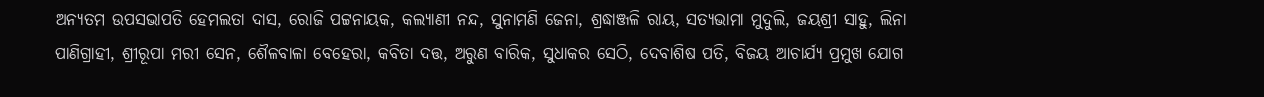ଅନ୍ୟତମ ଉପସଭାପତି ହେମଲତା ଦାସ, ରୋଜି ପଟ୍ଟନାୟକ, କଲ୍ୟାଣୀ ନନ୍ଦ, ସୁନାମଣି ଜେନା, ଶ୍ରଦ୍ଧାଞ୍ଜଳି ରାୟ, ସତ୍ୟଭାମା ମୁଦୁଲି, ଜୟଶ୍ରୀ ସାହୁ, ଲିନା ପାଣିଗ୍ରାହୀ, ଶ୍ରୀରୂପା ମରୀ ସେନ, ଶୈଳବାଳା ବେହେରା, କବିତା ଦତ୍ତ, ଅରୁଣ ବାରିକ, ସୁଧାକର ସେଠି, ଦେବାଶିଷ ପତି, ବିଜୟ ଆଚାର୍ଯ୍ୟ ପ୍ରମୁଖ ଯୋଗ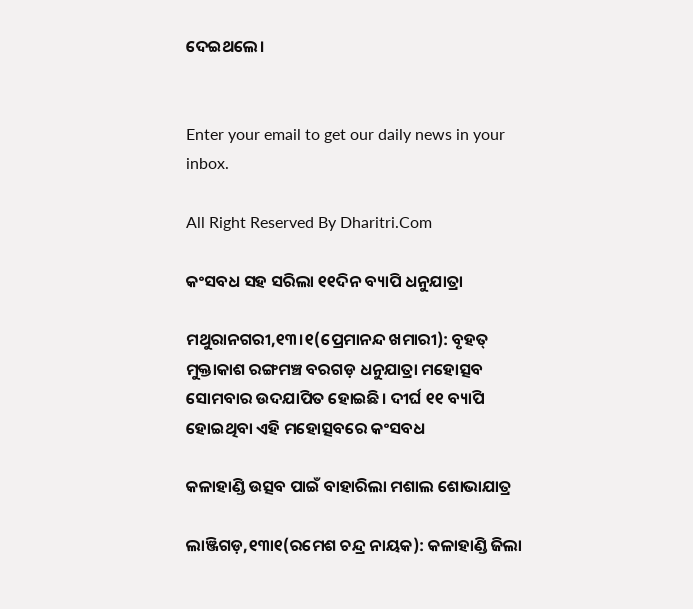ଦେଇଥଲେ।


Enter your email to get our daily news in your inbox.

All Right Reserved By Dharitri.Com

କଂସବଧ ସହ ସରିଲା ୧୧ଦିନ ବ୍ୟାପି ଧନୁଯାତ୍ରା

ମଥୁରାନଗରୀ,୧୩।୧(ପ୍ରେମାନନ୍ଦ ଖମାରୀ): ବୃହତ୍‌ ମୁକ୍ତାକାଶ ରଙ୍ଗମଞ୍ଚ ବରଗଡ଼ ଧନୁଯାତ୍ରା ମହୋତ୍ସବ ସୋମବାର ଉଦଯାପିତ ହୋଇଛି। ଦୀର୍ଘ ୧୧ ବ୍ୟାପି ହୋଇଥିବା ଏହି ମହୋତ୍ସବରେ କଂସବଧ

କଳାହାଣ୍ଡି ଉତ୍ସବ ପାଇଁ ବାହାରିଲା ମଶାଲ ଶୋଭାଯାତ୍ର

ଲାଞ୍ଜିଗଡ଼,୧୩ା୧(ରମେଶ ଚନ୍ଦ୍ର ନାୟକ): କଳାହାଣ୍ଡି ଜିଲା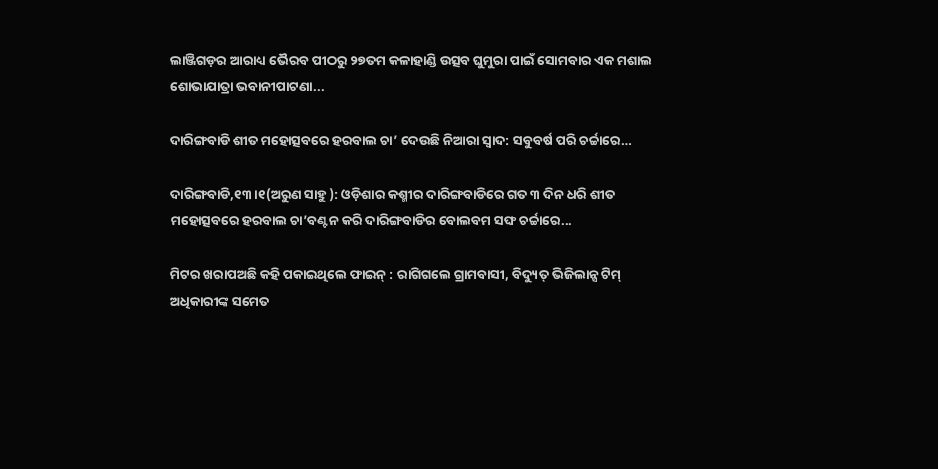ଲାଞ୍ଜିଗଡ଼ର ଆରାଧ୍ୟ ଭୈରବ ପୀଠରୁ ୨୭ତମ କଳାହାଣ୍ଡି ଉତ୍ସବ ଘୁମୁରା ପାଇଁ ସୋମବାର ଏକ ମଶାଲ ଶୋଭାଯାତ୍ରା ଭବାନୀପାଟଣା...

ଦାରିଙ୍ଗବାଡି ଶୀତ ମହୋତ୍ସବରେ ହରବାଲ ଚା’ ଦେଉଛି ନିଆରା ସ୍ବାଦ: ସବୁବର୍ଷ ପରି ଚର୍ଚ୍ଚାରେ…

ଦାରିଙ୍ଗବାଡି,୧୩।୧(ଅରୁଣ ସାହୁ ): ଓଡ଼ିଶାର କଶ୍ମୀର ଦାରିଙ୍ଗବାଡିରେ ଗତ ୩ ଦିନ ଧରି ଶୀତ ମହୋତ୍ସବରେ ହରବାଲ ଚା’ବଣ୍ଟନ କରି ଦାରିଙ୍ଗବାଡିର ବୋଲବମ ସଙ୍ଘ ଚର୍ଚ୍ଚାରେ...

ମିଟର ଖରାପଅଛି କହି ପକାଇଥିଲେ ଫାଇନ୍‌ : ରାଗିଗଲେ ଗ୍ରାମବାସୀ, ବିଦ୍ୟୁତ୍‌ ଭିଜିଲାନ୍ସ ଟିମ୍‌ ଅଧିକାରୀଙ୍କ ସମେତ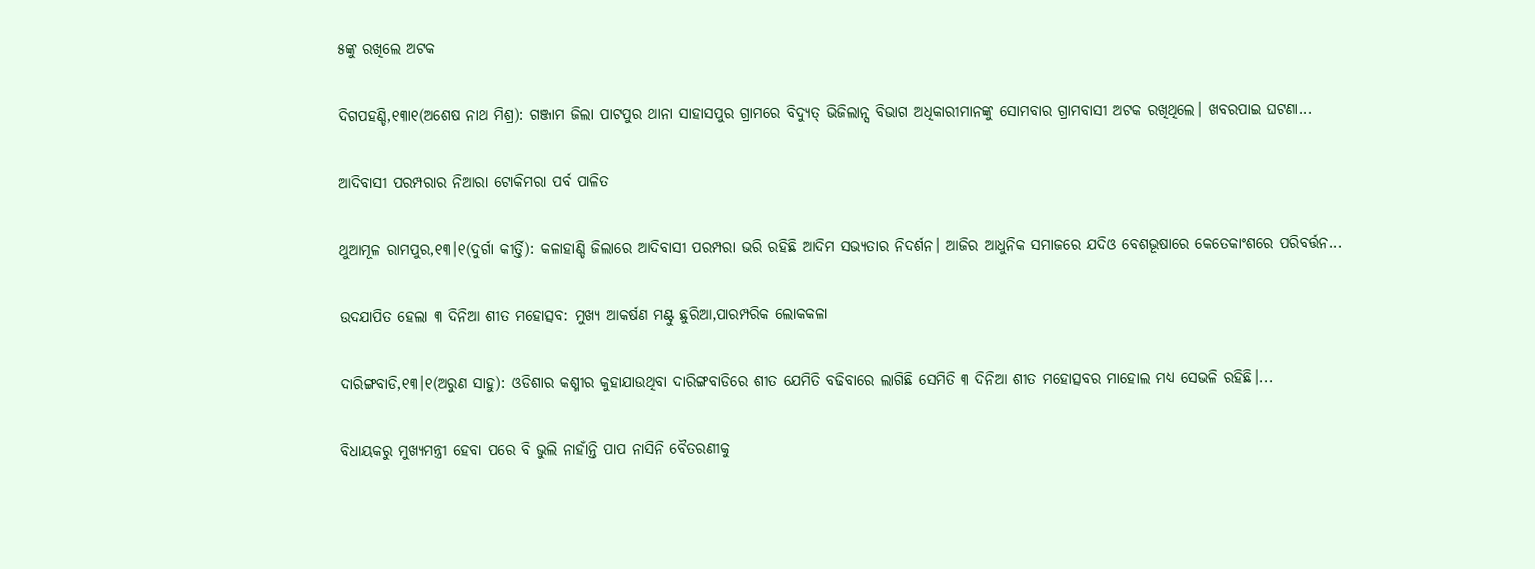୫ଙ୍କୁ ରଖିଲେ ଅଟକ

ଦିଗପହଣ୍ଡି,୧୩ା୧(ଅଶେଷ ନାଥ ମିଶ୍ର): ଗଞ୍ଜାମ ଜିଲା ପାଟପୁର ଥାନା ସାହାସପୁର ଗ୍ରାମରେ ବିଦ୍ୟୁତ୍‌ ଭିଜିଲାନ୍ସ ବିଭାଗ ଅଧିକାରୀମାନଙ୍କୁ ସୋମବାର ଗ୍ରାମବାସୀ ଅଟକ ରଖିଥିଲେ। ଖବରପାଇ ଘଟଣା...

ଆଦିବାସୀ ପରମ୍ପରାର ନିଆରା ଟୋକିମରା ପର୍ବ ପାଳିତ

ଥୁଆମୂଳ ରାମପୁର,୧୩।୧(ଦୁର୍ଗା କୀର୍ତ୍ତି): କଳାହାଣ୍ଡି ଜିଲାରେ ଆଦିବାସୀ ପରମ୍ପରା ଭରି ରହିଛି ଆଦିମ ସଭ୍ୟତାର ନିଦର୍ଶନ। ଆଜିର ଆଧୁନିକ ସମାଜରେ ଯଦିଓ ବେଶଭୂଷାରେ କେତେକାଂଶରେ ପରିବର୍ତ୍ତନ...

ଉଦଯାପିତ ହେଲା ୩ ଦିନିଆ ଶୀତ ମହୋତ୍ସବ: ମୁଖ୍ୟ ଆକର୍ଷଣ ମଣ୍ଟୁ ଛୁରିଆ,ପାରମ୍ପରିକ ଲୋକକଳା

ଦାରିଙ୍ଗବାଡି,୧୩।୧(ଅରୁଣ ସାହୁ): ଓଡିଶାର କଶ୍ମୀର କୁହାଯାଉଥିବା ଦାରିଙ୍ଗବାଡିରେ ଶୀତ ଯେମିତି ବଢିବାରେ ଲାଗିଛି ସେମିତି ୩ ଦିନିଆ ଶୀତ ମହୋତ୍ସବର ମାହୋଲ ମଧ୍ୟ ସେଭଳି ରହିଛି।...

ବିଧାୟକରୁ ମୁଖ୍ୟମନ୍ତ୍ରୀ ହେବା ପରେ ବି ଭୁଲି ନାହାଁନ୍ତି ପାପ ନାସିନି ବୈତରଣୀକୁ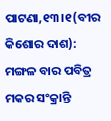ପାଟଣା,୧୩।୧(ବୀର କିଶୋର ଦାଶ): ମଙ୍ଗଳ ବାର ପବିତ୍ର ମକର ସଂକ୍ରାନ୍ତି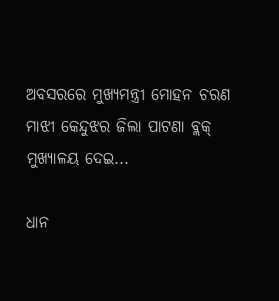ଅବସରରେ ମୁଖ୍ୟମନ୍ତ୍ରୀ ମୋହନ ଚରଣ ମାଝୀ କେନ୍ଦୁଝର ଜିଲା ପାଟଣା ବ୍ଲକ୍ ମୁଖ୍ୟାଳୟ ଦେଇ...

ଧାନ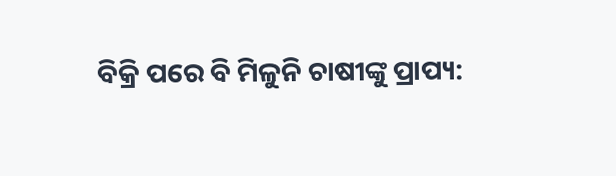ବିକ୍ରି ପରେ ବି ମିଳୁନି ଚାଷୀଙ୍କୁ ପ୍ରାପ୍ୟ: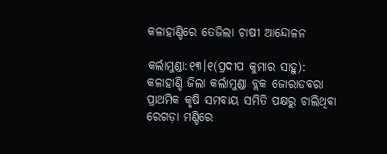କଳାହାଣ୍ଡିରେ ତେଜିଲା ଚାଷୀ ଆନ୍ଦୋଳନ

କର୍ଲାମୁଣ୍ଡା:୧୩।୧(ପ୍ରଦୀପ କୁମାର ସାହୁ): କଳାହାଣ୍ଡି ଜିଲା କର୍ଲାମୁଣ୍ଡା ବ୍ଲକ ଜୋରାଡବରା ପ୍ରାଥମିକ କୃଷି ସମବାୟ ସମିତି ପକ୍ଷରୁ ଚାଲିଥିବା ରେଗଡ଼ା ମଣ୍ଡିରେ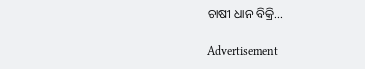ଚାଷୀ ଧାନ ବିକ୍ରି...

Advertisement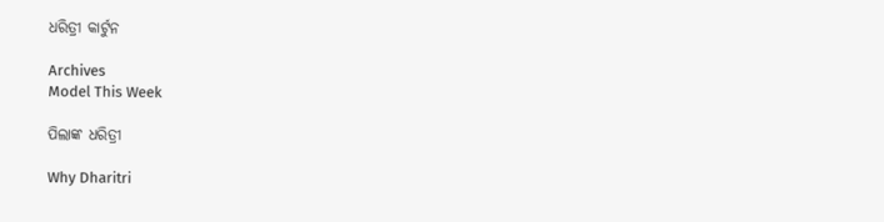ଧରିତ୍ରୀ କାର୍ଟୁନ

Archives
Model This Week

ପିଲାଙ୍କ ଧରିତ୍ରୀ

Why Dharitri